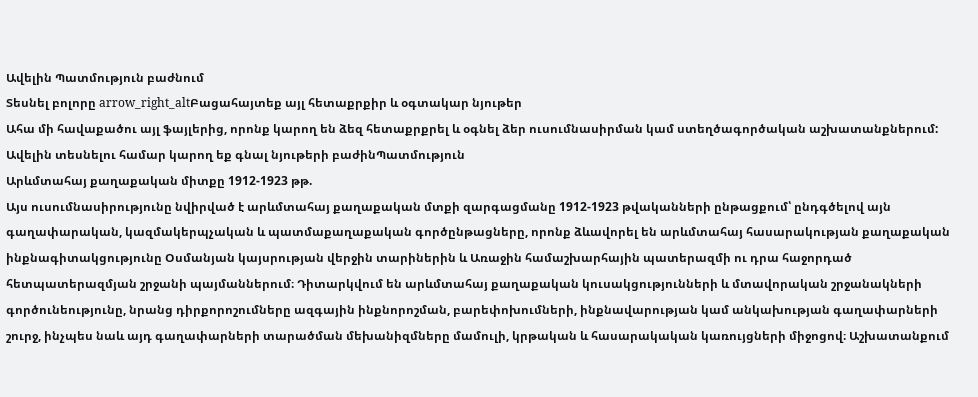Ավելին Պատմություն բաժնում
Տեսնել բոլորը arrow_right_altԲացահայտեք այլ հետաքրքիր և օգտակար նյութեր
Ահա մի հավաքածու այլ ֆայլերից, որոնք կարող են ձեզ հետաքրքրել և օգնել ձեր ուսումնասիրման կամ ստեղծագործական աշխատանքներում: Ավելին տեսնելու համար կարող եք գնալ նյութերի բաժինՊատմություն
Արևմտահայ քաղաքական միտքը 1912-1923 թթ.
Այս ուսումնասիրությունը նվիրված է արևմտահայ քաղաքական մտքի զարգացմանը 1912-1923 թվականների ընթացքում՝ ընդգծելով այն գաղափարական, կազմակերպչական և պատմաքաղաքական գործընթացները, որոնք ձևավորել են արևմտահայ հասարակության քաղաքական ինքնագիտակցությունը Օսմանյան կայսրության վերջին տարիներին և Առաջին համաշխարհային պատերազմի ու դրա հաջորդած հետպատերազմյան շրջանի պայմաններում։ Դիտարկվում են արևմտահայ քաղաքական կուսակցությունների և մտավորական շրջանակների գործունեությունը, նրանց դիրքորոշումները ազգային ինքնորոշման, բարեփոխումների, ինքնավարության կամ անկախության գաղափարների շուրջ, ինչպես նաև այդ գաղափարների տարածման մեխանիզմները մամուլի, կրթական և հասարակական կառույցների միջոցով։ Աշխատանքում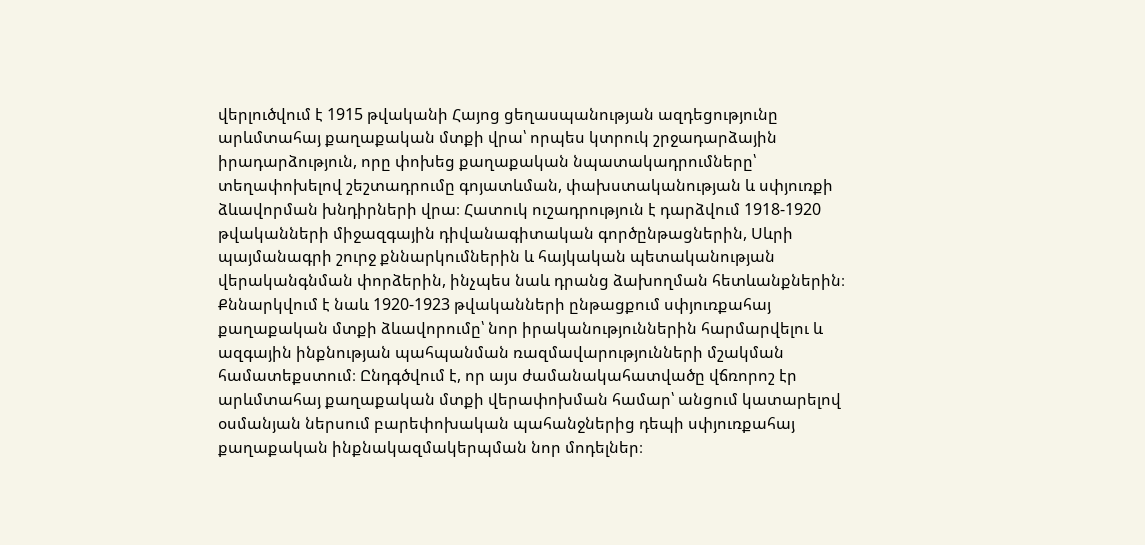վերլուծվում է 1915 թվականի Հայոց ցեղասպանության ազդեցությունը արևմտահայ քաղաքական մտքի վրա՝ որպես կտրուկ շրջադարձային իրադարձություն, որը փոխեց քաղաքական նպատակադրումները՝ տեղափոխելով շեշտադրումը գոյատևման, փախստականության և սփյուռքի ձևավորման խնդիրների վրա։ Հատուկ ուշադրություն է դարձվում 1918-1920 թվականների միջազգային դիվանագիտական գործընթացներին, Սևրի պայմանագրի շուրջ քննարկումներին և հայկական պետականության վերականգնման փորձերին, ինչպես նաև դրանց ձախողման հետևանքներին։ Քննարկվում է նաև 1920-1923 թվականների ընթացքում սփյուռքահայ քաղաքական մտքի ձևավորումը՝ նոր իրականություններին հարմարվելու և ազգային ինքնության պահպանման ռազմավարությունների մշակման համատեքստում։ Ընդգծվում է, որ այս ժամանակահատվածը վճռորոշ էր արևմտահայ քաղաքական մտքի վերափոխման համար՝ անցում կատարելով օսմանյան ներսում բարեփոխական պահանջներից դեպի սփյուռքահայ քաղաքական ինքնակազմակերպման նոր մոդելներ։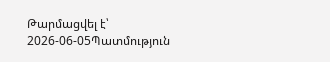Թարմացվել է՝ 2026-06-05Պատմություն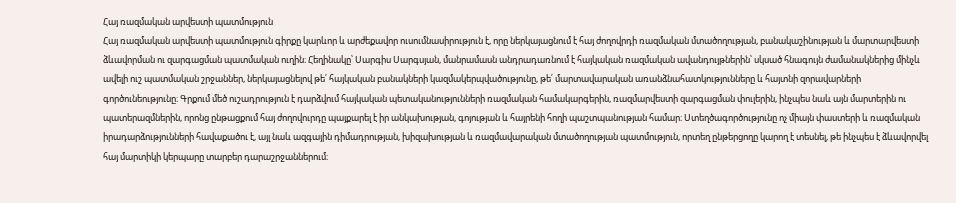Հայ ռազմական արվեստի պատմություն
Հայ ռազմական արվեստի պատմություն գիրքը կարևոր և արժեքավոր ուսումնասիրություն է, որը ներկայացնում է հայ ժողովրդի ռազմական մտածողության, բանակաշինության և մարտարվեստի ձևավորման ու զարգացման պատմական ուղին։ Հեղինակը՝ Սարգիս Սարգսյան, մանրամասն անդրադառնում է հայկական ռազմական ավանդույթներին՝ սկսած հնագույն ժամանակներից մինչև ավելի ուշ պատմական շրջաններ, ներկայացնելով թե՛ հայկական բանակների կազմակերպվածությունը, թե՛ մարտավարական առանձնահատկությունները և հայտնի զորավարների գործունեությունը։ Գրքում մեծ ուշադրություն է դարձվում հայկական պետականությունների ռազմական համակարգերին, ռազմարվեստի զարգացման փուլերին, ինչպես նաև այն մարտերին ու պատերազմներին, որոնց ընթացքում հայ ժողովուրդը պայքարել է իր անկախության, գոյության և հայրենի հողի պաշտպանության համար։ Ստեղծագործությունը ոչ միայն փաստերի և ռազմական իրադարձությունների հավաքածու է, այլ նաև ազգային դիմադրության, խիզախության և ռազմավարական մտածողության պատմություն, որտեղ ընթերցողը կարող է տեսնել, թե ինչպես է ձևավորվել հայ մարտիկի կերպարը տարբեր դարաշրջաններում։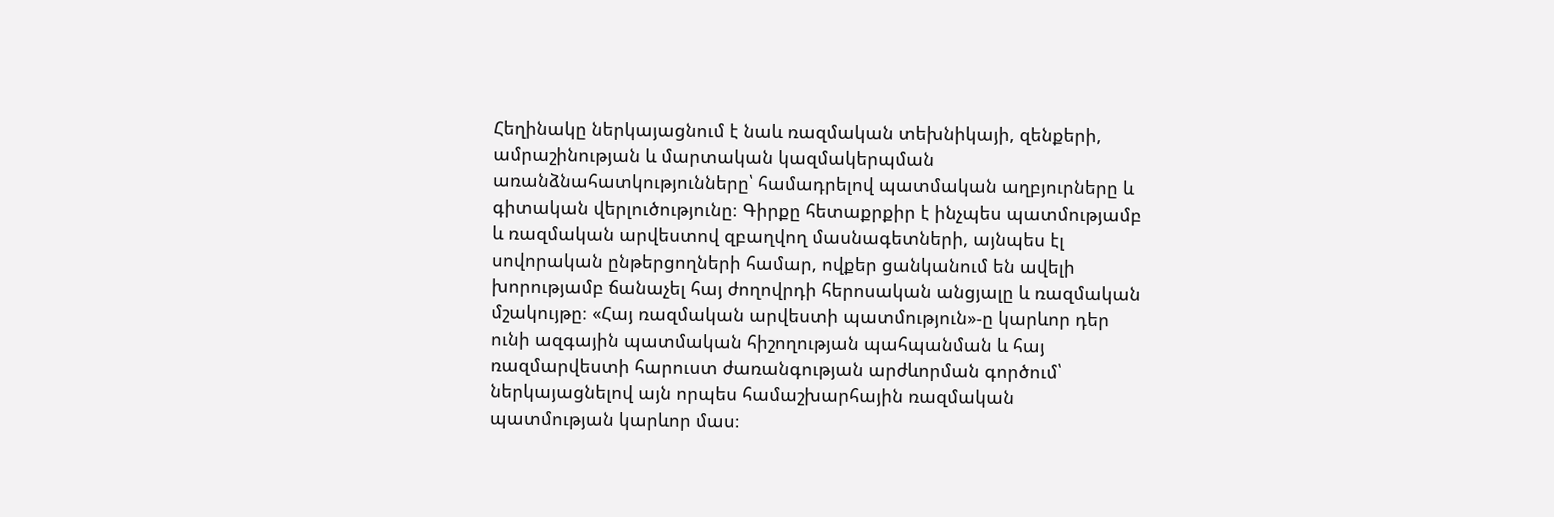Հեղինակը ներկայացնում է նաև ռազմական տեխնիկայի, զենքերի, ամրաշինության և մարտական կազմակերպման առանձնահատկությունները՝ համադրելով պատմական աղբյուրները և գիտական վերլուծությունը։ Գիրքը հետաքրքիր է ինչպես պատմությամբ և ռազմական արվեստով զբաղվող մասնագետների, այնպես էլ սովորական ընթերցողների համար, ովքեր ցանկանում են ավելի խորությամբ ճանաչել հայ ժողովրդի հերոսական անցյալը և ռազմական մշակույթը։ «Հայ ռազմական արվեստի պատմություն»-ը կարևոր դեր ունի ազգային պատմական հիշողության պահպանման և հայ ռազմարվեստի հարուստ ժառանգության արժևորման գործում՝ ներկայացնելով այն որպես համաշխարհային ռազմական պատմության կարևոր մաս։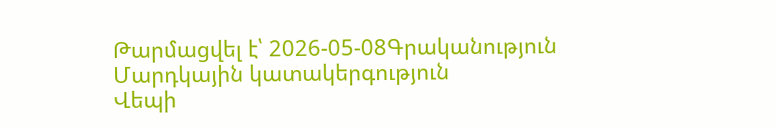Թարմացվել է՝ 2026-05-08Գրականություն
Մարդկային կատակերգություն
Վեպի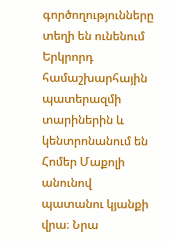գործողությունները տեղի են ունենում Երկրորդ համաշխարհային պատերազմի տարիներին և կենտրոնանում են Հոմեր Մաքոլի անունով պատանու կյանքի վրա։ Նրա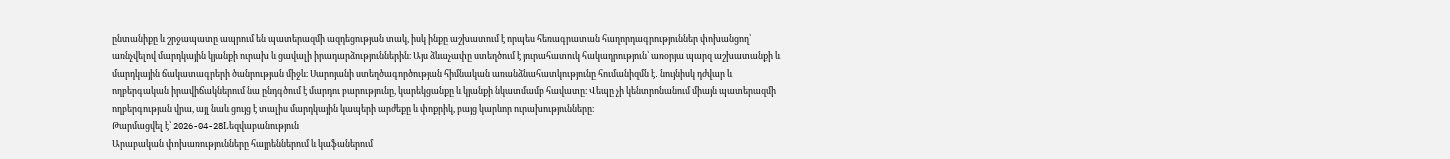ընտանիքը և շրջապատը ապրում են պատերազմի ազդեցության տակ, իսկ ինքը աշխատում է որպես հեռագրատան հաղորդագրություններ փոխանցող՝ առնչվելով մարդկային կյանքի ուրախ և ցավալի իրադարձություններին։ Այս ձևաչափը ստեղծում է յուրահատուկ հակադրություն՝ առօրյա պարզ աշխատանքի և մարդկային ճակատագրերի ծանրության միջև։ Սարոյանի ստեղծագործության հիմնական առանձնահատկությունը հումանիզմն է․ նույնիսկ դժվար և ողբերգական իրավիճակներում նա ընդգծում է մարդու բարությունը, կարեկցանքը և կյանքի նկատմամբ հավատը։ Վեպը չի կենտրոնանում միայն պատերազմի ողբերգության վրա, այլ նաև ցույց է տալիս մարդկային կապերի արժեքը և փոքրիկ, բայց կարևոր ուրախությունները։
Թարմացվել է՝ 2026-04-28Lեզվաբանություն
Արաբական փոխառությունները հայրեններում և կաֆաներում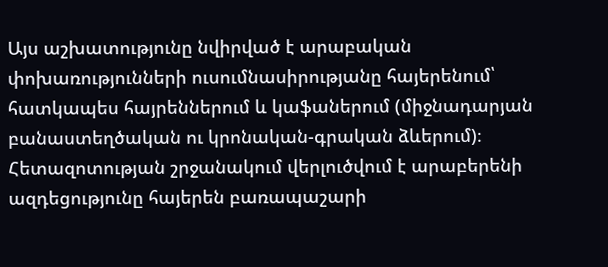Այս աշխատությունը նվիրված է արաբական փոխառությունների ուսումնասիրությանը հայերենում՝ հատկապես հայրեններում և կաֆաներում (միջնադարյան բանաստեղծական ու կրոնական-գրական ձևերում)։ Հետազոտության շրջանակում վերլուծվում է արաբերենի ազդեցությունը հայերեն բառապաշարի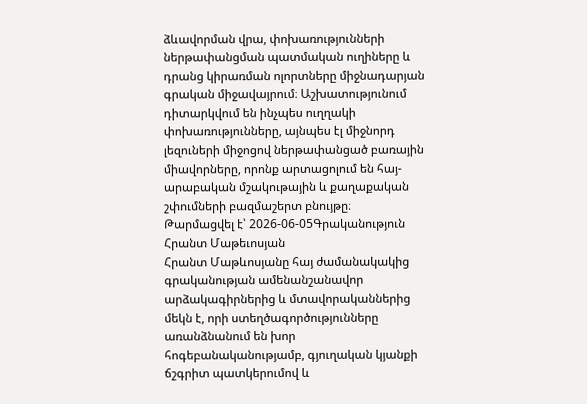ձևավորման վրա, փոխառությունների ներթափանցման պատմական ուղիները և դրանց կիրառման ոլորտները միջնադարյան գրական միջավայրում։ Աշխատությունում դիտարկվում են ինչպես ուղղակի փոխառությունները, այնպես էլ միջնորդ լեզուների միջոցով ներթափանցած բառային միավորները, որոնք արտացոլում են հայ-արաբական մշակութային և քաղաքական շփումների բազմաշերտ բնույթը։
Թարմացվել է՝ 2026-06-05Գրականություն
Հրանտ Մաթեւոսյան
Հրանտ Մաթևոսյանը հայ ժամանակակից գրականության ամենանշանավոր արձակագիրներից և մտավորականներից մեկն է, որի ստեղծագործությունները առանձնանում են խոր հոգեբանականությամբ, գյուղական կյանքի ճշգրիտ պատկերումով և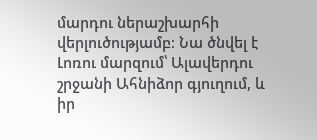մարդու ներաշխարհի վերլուծությամբ։ Նա ծնվել է Լոռու մարզում՝ Ալավերդու շրջանի Ահնիձոր գյուղում, և իր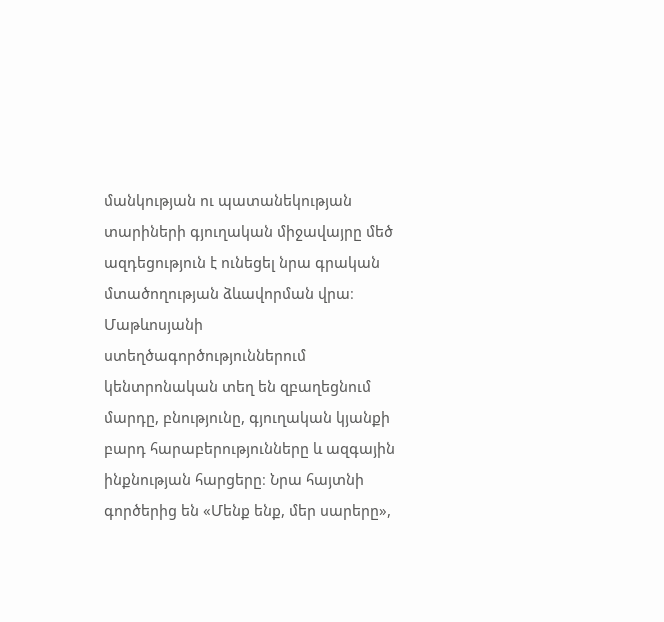մանկության ու պատանեկության տարիների գյուղական միջավայրը մեծ ազդեցություն է ունեցել նրա գրական մտածողության ձևավորման վրա։ Մաթևոսյանի ստեղծագործություններում կենտրոնական տեղ են զբաղեցնում մարդը, բնությունը, գյուղական կյանքի բարդ հարաբերությունները և ազգային ինքնության հարցերը։ Նրա հայտնի գործերից են «Մենք ենք, մեր սարերը»,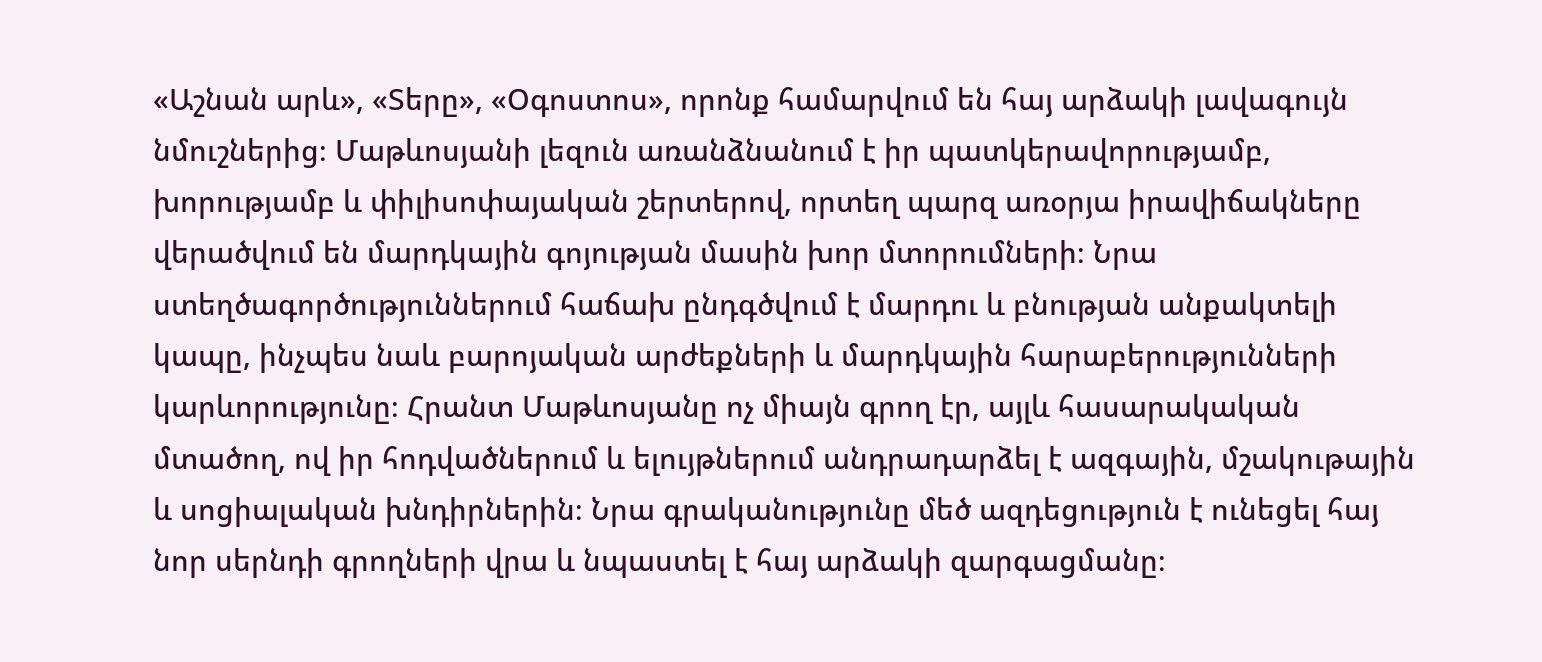«Աշնան արև», «Տերը», «Օգոստոս», որոնք համարվում են հայ արձակի լավագույն նմուշներից։ Մաթևոսյանի լեզուն առանձնանում է իր պատկերավորությամբ, խորությամբ և փիլիսոփայական շերտերով, որտեղ պարզ առօրյա իրավիճակները վերածվում են մարդկային գոյության մասին խոր մտորումների։ Նրա ստեղծագործություններում հաճախ ընդգծվում է մարդու և բնության անքակտելի կապը, ինչպես նաև բարոյական արժեքների և մարդկային հարաբերությունների կարևորությունը։ Հրանտ Մաթևոսյանը ոչ միայն գրող էր, այլև հասարակական մտածող, ով իր հոդվածներում և ելույթներում անդրադարձել է ազգային, մշակութային և սոցիալական խնդիրներին։ Նրա գրականությունը մեծ ազդեցություն է ունեցել հայ նոր սերնդի գրողների վրա և նպաստել է հայ արձակի զարգացմանը։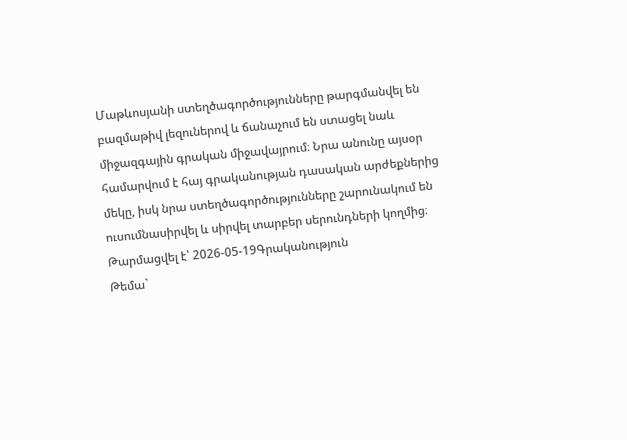Մաթևոսյանի ստեղծագործությունները թարգմանվել են բազմաթիվ լեզուներով և ճանաչում են ստացել նաև միջազգային գրական միջավայրում։ Նրա անունը այսօր համարվում է հայ գրականության դասական արժեքներից մեկը, իսկ նրա ստեղծագործությունները շարունակում են ուսումնասիրվել և սիրվել տարբեր սերունդների կողմից։
Թարմացվել է՝ 2026-05-19Գրականություն
Թեմա`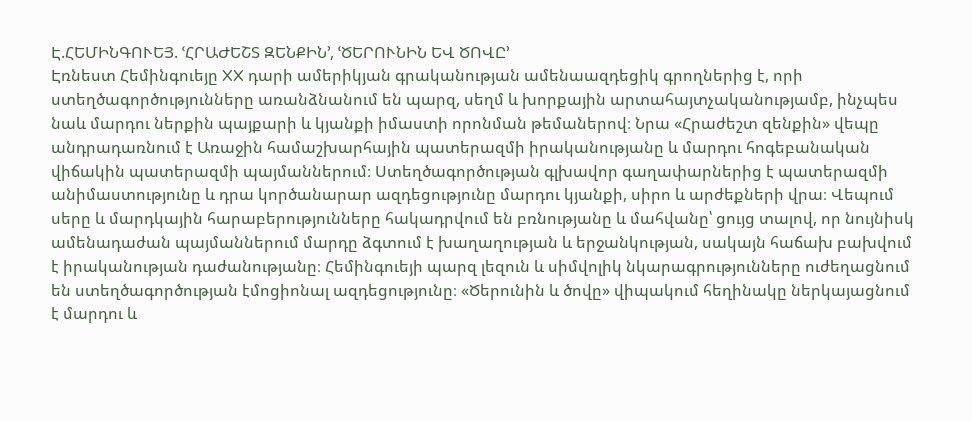Է.ՀԵՄԻՆԳՈՒԵՅ. ՙՀՐԱԺԵՇՏ ԶԵՆՔԻՆ՚, ՙԾԵՐՈՒՆԻՆ ԵՎ ԾՈՎԸ՚
Էռնեստ Հեմինգուեյը XX դարի ամերիկյան գրականության ամենաազդեցիկ գրողներից է, որի ստեղծագործությունները առանձնանում են պարզ, սեղմ և խորքային արտահայտչականությամբ, ինչպես նաև մարդու ներքին պայքարի և կյանքի իմաստի որոնման թեմաներով։ Նրա «Հրաժեշտ զենքին» վեպը անդրադառնում է Առաջին համաշխարհային պատերազմի իրականությանը և մարդու հոգեբանական վիճակին պատերազմի պայմաններում։ Ստեղծագործության գլխավոր գաղափարներից է պատերազմի անիմաստությունը և դրա կործանարար ազդեցությունը մարդու կյանքի, սիրո և արժեքների վրա։ Վեպում սերը և մարդկային հարաբերությունները հակադրվում են բռնությանը և մահվանը՝ ցույց տալով, որ նույնիսկ ամենադաժան պայմաններում մարդը ձգտում է խաղաղության և երջանկության, սակայն հաճախ բախվում է իրականության դաժանությանը։ Հեմինգուեյի պարզ լեզուն և սիմվոլիկ նկարագրությունները ուժեղացնում են ստեղծագործության էմոցիոնալ ազդեցությունը։ «Ծերունին և ծովը» վիպակում հեղինակը ներկայացնում է մարդու և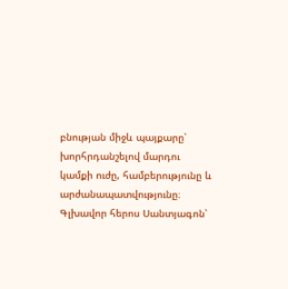բնության միջև պայքարը՝ խորհրդանշելով մարդու կամքի ուժը, համբերությունը և արժանապատվությունը։ Գլխավոր հերոս Սանտյագոն՝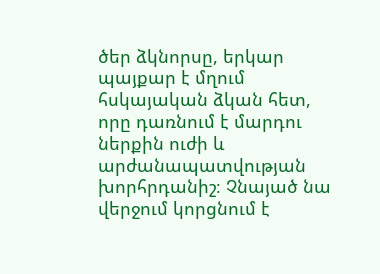ծեր ձկնորսը, երկար պայքար է մղում հսկայական ձկան հետ, որը դառնում է մարդու ներքին ուժի և արժանապատվության խորհրդանիշ։ Չնայած նա վերջում կորցնում է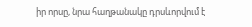իր որսը, նրա հաղթանակը դրսևորվում է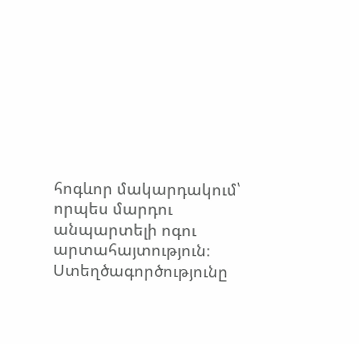հոգևոր մակարդակում՝ որպես մարդու անպարտելի ոգու արտահայտություն։ Ստեղծագործությունը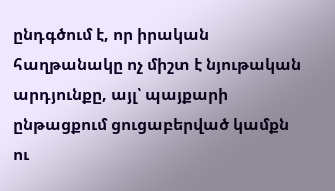ընդգծում է, որ իրական հաղթանակը ոչ միշտ է նյութական արդյունքը, այլ՝ պայքարի ընթացքում ցուցաբերված կամքն ու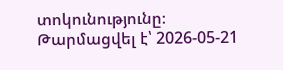տոկունությունը։
Թարմացվել է՝ 2026-05-21